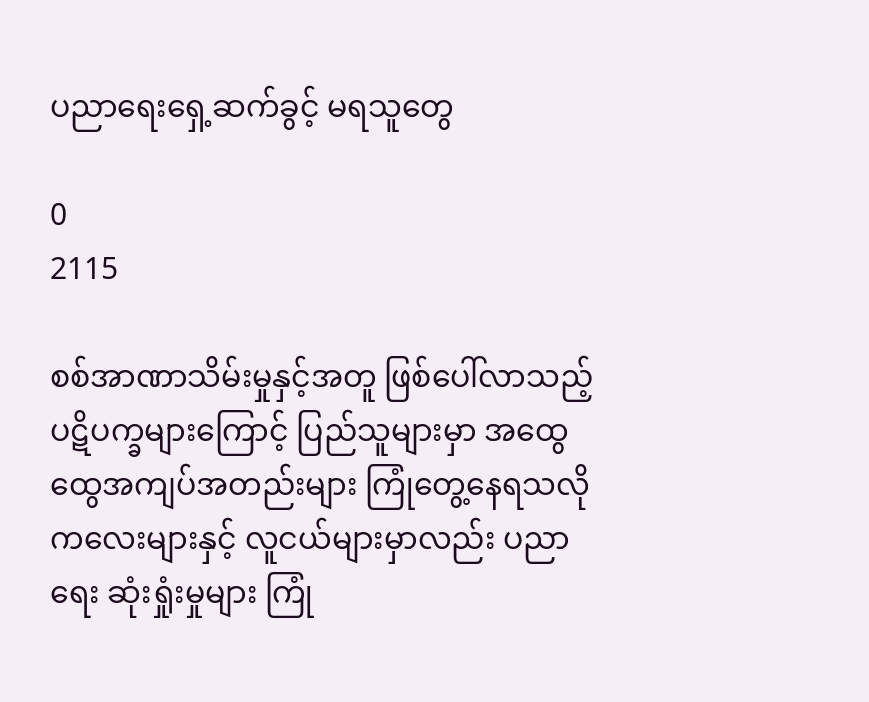ပညာရေးရှေ့ဆက်ခွင့် မရသူတွေ

0
2115

စစ်အာဏာသိမ်းမှုနှင့်အတူ ဖြစ်ပေါ်လာသည့် ပဋိပက္ခများကြောင့် ပြည်သူများမှာ အထွေထွေအကျပ်အတည်းများ ကြုံတွေ့နေရသလို ကလေးများနှင့် လူငယ်များမှာလည်း ပညာရေး ဆုံးရှုံးမှုများ ကြုံ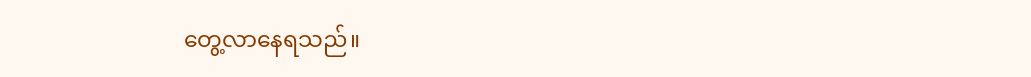တွေ့လာနေရသည်။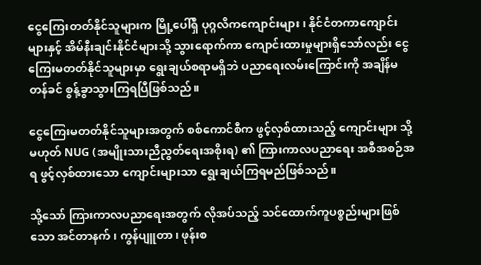ငွေကြေးတတ်နိုင်သူများက မြို့ပေါ်ရှိ ပုဂ္ဂလိကကျောင်းများ၊ နိုင်ငံတကာကျောင်းများနှင့် အိမ်နီးချင်းနိုင်ငံများသို့ သွားရောက်ကာ ကျောင်းထားမှုများရှိသော်လည်း ငွေကြေးမတတ်နိုင်သူများမှာ ရွေးချယ်စရာမရှိဘဲ ပညာရေးလမ်းကြောင်းကို အချိန်မတန်ခင် စွန့်ခွာသွားကြရပြီဖြစ်သည်။

ငွေကြေးမတတ်နိုင်သူများအတွက် စစ်ကောင်စီက ဖွင့်လှစ်ထားသည့် ကျောင်းများ သို့မဟုတ် NUG (အမျိုးသားညီညွတ်ရေးအစိုးရ) ၏ ကြားကာလပညာရေး အစီအစဉ်အရ ဖွင့်လှစ်ထားသော ကျောင်းများသာ ရွေးချယ်ကြရမည်ဖြစ်သည်။

သို့သော် ကြားကာလပညာရေးအတွက် လိုအပ်သည့် သင်ထောက်ကူပစ္စည်းများဖြစ်သော အင်တာနက်၊ ကွန်ပျူတာ၊ ဖုန်းစ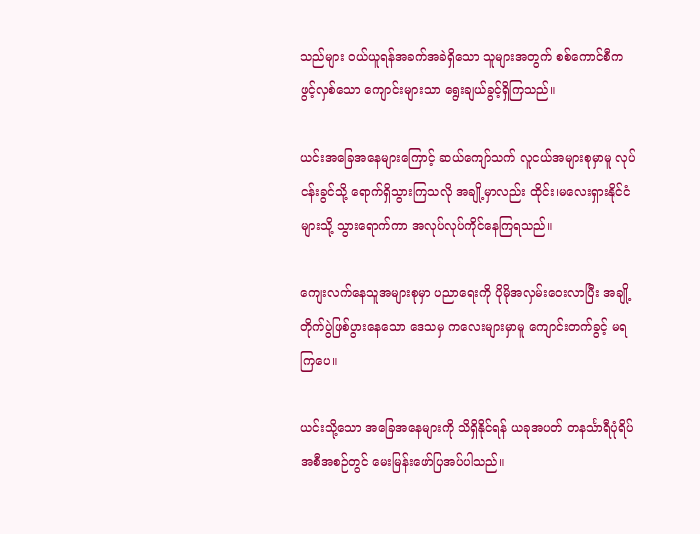သည်များ ဝယ်ယူရန်အခက်အခဲရှိသော သူများအတွက် စစ်ကောင်စီက ဖွင့်လှစ်သော ကျောင်းများသာ ရွေးချယ်ခွင့်ရှိကြသည်။

ယင်းအခြေအနေများကြောင့် ဆယ်ကျော်သက် လူငယ်အများစုမှာမူ လုပ်ငန်းခွင်သို့ ရောက်ရှိသွားကြသလို အချို့မှာလည်း ထိုင်း၊မလေးရှားနိုင်ငံများသို့ သွားရောက်ကာ အလုပ်လုပ်ကိုင်နေကြရသည်။

ကျေးလက်နေသူအများစုမှာ ပညာရေးကို ပိုမိုအလှမ်းဝေးလာပြီး အချို့တိုက်ပွဲဖြစ်ပွားနေသော ဒေသမှ ကလေးများမှာမူ ကျောင်းတက်ခွင့် မရကြပေ။

ယင်းသို့သော အခြေအနေများကို သိရှိနိုင်ရန် ယခုအပတ် တနင်္သာရီပုံရိပ် အစီအစဉ်တွင် မေးမြန်းဖော်ပြအပ်ပါသည်။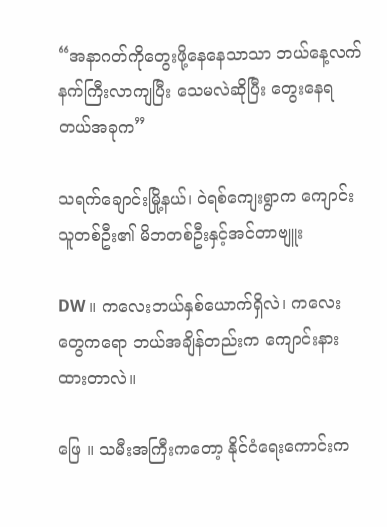“အနာဂတ်ကိုတွေးဖို့နေနေသာသာ ဘယ်နေ့လက်နက်ကြီးလာကျပြီး သေမလဲဆိုပြီး တွေးနေရတယ်အခုက”

သရက်ချောင်းမြို့နယ်၊ ဝဲရစ်ကျေးရွာက ကျောင်းသူတစ်ဦး၏ မိဘတစ်ဦးနှင့်အင်တာဗျူး

DW ။ ကလေးဘယ်နှစ်ယောက်ရှိလဲ၊ ကလေးတွေကရော ဘယ်အချိန်တည်းက ကျောင်းနားထားတာလဲ။

ဖြေ ။ သမီးအကြီးကတော့ နိုင်ငံရေးကောင်းက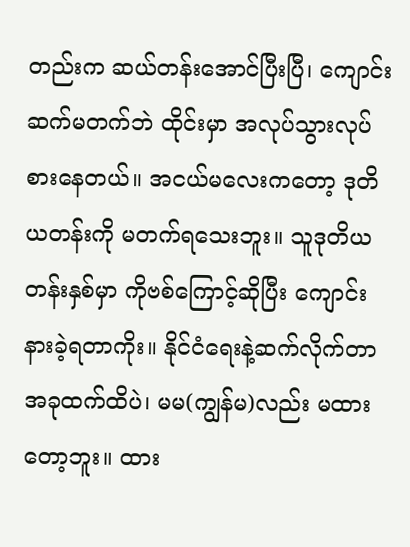တည်းက ဆယ်တန်းအောင်ပြီးပြီ၊ ကျောင်းဆက်မတက်ဘဲ ထိုင်းမှာ အလုပ်သွားလုပ်စားနေတယ်။ အငယ်မလေးကတော့ ဒုတိယတန်းကို မတက်ရသေးဘူး။ သူဒုတိယတန်းနှစ်မှာ ကိုဗစ်ကြောင့်ဆိုပြီး ကျောင်းနားခဲ့ရတာကိုး။ နိုင်ငံရေးနဲ့ဆက်လိုက်တာ အခုထက်ထိပဲ၊ မမ(ကျွန်မ)လည်း မထားတော့ဘူး။ ထား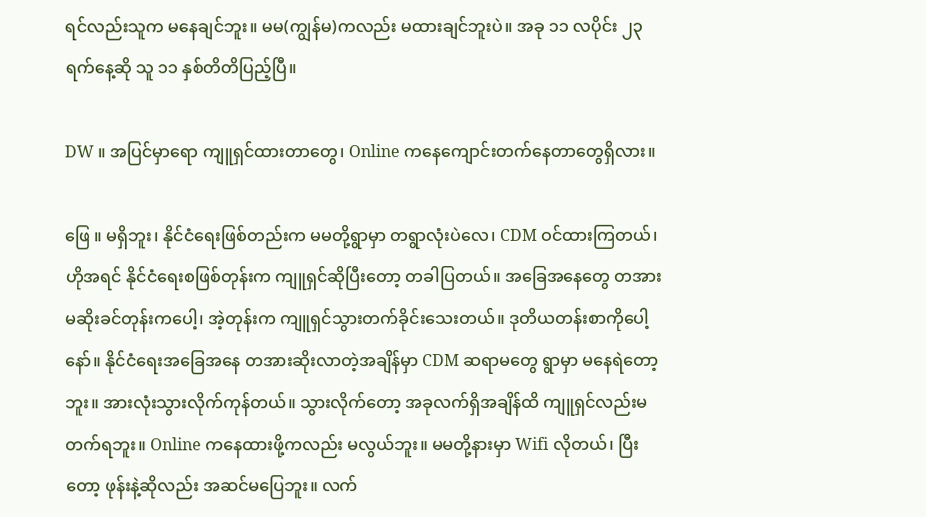ရင်လည်းသူက မနေချင်ဘူး။ မမ(ကျွန်မ)ကလည်း မထားချင်ဘူးပဲ။ အခု ၁၁ လပိုင်း ၂၃ ရက်နေ့ဆို သူ ၁၁ နှစ်တိတိပြည့်ပြီ။

DW ။ အပြင်မှာရော ကျူရှင်ထားတာတွေ၊ Online ကနေကျောင်းတက်နေတာတွေရှိလား။

ဖြေ ။ မရှိဘူး၊ နိုင်ငံရေးဖြစ်တည်းက မမတို့ရွာမှာ တရွာလုံးပဲလေ၊ CDM ဝင်ထားကြတယ်၊ ဟိုအရင် နိုင်ငံရေးစဖြစ်တုန်းက ကျူရှင်ဆိုပြီးတော့ တခါပြတယ်။ အခြေအနေတွေ တအားမဆိုးခင်တုန်းကပေါ့၊ အဲ့တုန်းက ကျူရှင်သွားတက်ခိုင်းသေးတယ်။ ဒုတိယတန်းစာကိုပေါ့နော်။ နိုင်ငံရေးအခြေအနေ တအားဆိုးလာတဲ့အချိန်မှာ CDM ဆရာမတွေ ရွာမှာ မနေရဲတော့ဘူး။ အားလုံးသွားလိုက်ကုန်တယ်။ သွားလိုက်တော့ အခုလက်ရှိအချိန်ထိ ကျူရှင်လည်းမတက်ရဘူး။ Online ကနေထားဖို့ကလည်း မလွယ်ဘူး။ မမတို့နားမှာ Wifi လိုတယ်၊ ပြီးတော့ ဖုန်းနဲ့ဆိုလည်း အဆင်မပြေဘူး။ လက်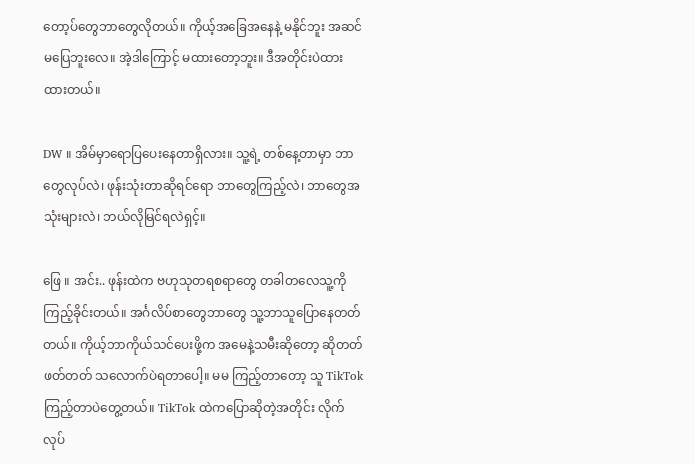တော့ပ်တွေဘာတွေလိုတယ်။ ကိုယ့်အခြေအနေနဲ့ မနိုင်ဘူး အဆင်မပြေဘူးလေ။ အဲ့ဒါကြောင့် မထားတော့ဘူး။ ဒီအတိုင်းပဲထားထားတယ်။

DW ။ အိမ်မှာရောပြပေးနေတာရှိလား။ သူ့ရဲ့ တစ်နေ့တာမှာ ဘာတွေလုပ်လဲ၊ ဖုန်းသုံးတာဆိုရင်ရော ဘာတွေကြည့်လဲ၊ ဘာတွေအသုံးများလဲ၊ ဘယ်လိုမြင်ရလဲရှင့်။

ဖြေ ။ အင်း.. ဖုန်းထဲက ဗဟုသုတရစရာတွေ တခါတလေသူ့ကိုကြည့်ခိုင်းတယ်။ အင်္ဂလိပ်စာတွေဘာတွေ သူ့ဘာသူပြောနေတတ်တယ်။ ကိုယ့်ဘာကိုယ်သင်ပေးဖို့က အမေနဲ့သမီးဆိုတော့ ဆိုတတ်ဖတ်တတ် သလောက်ပဲရတာပေါ့။ မမ ကြည့်တာတော့ သူ TikTok ကြည့်တာပဲတွေ့တယ်။ TikTok ထဲကပြောဆိုတဲ့အတိုင်း လိုက်လုပ်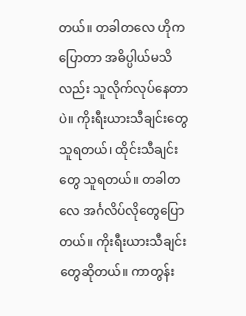တယ်။ တခါတလေ ဟိုကပြောတာ အဓိပ္ပါယ်မသိလည်း သူလိုက်လုပ်နေတာပဲ။ ကိုးရီးယားသီချင်းတွေသူရတယ်၊ ထိုင်းသီချင်းတွေ သူရတယ်။ တခါတလေ အင်္ဂလိပ်လိုတွေပြောတယ်။ ကိုးရီးယားသီချင်းတွေဆိုတယ်။ ကာတွန်း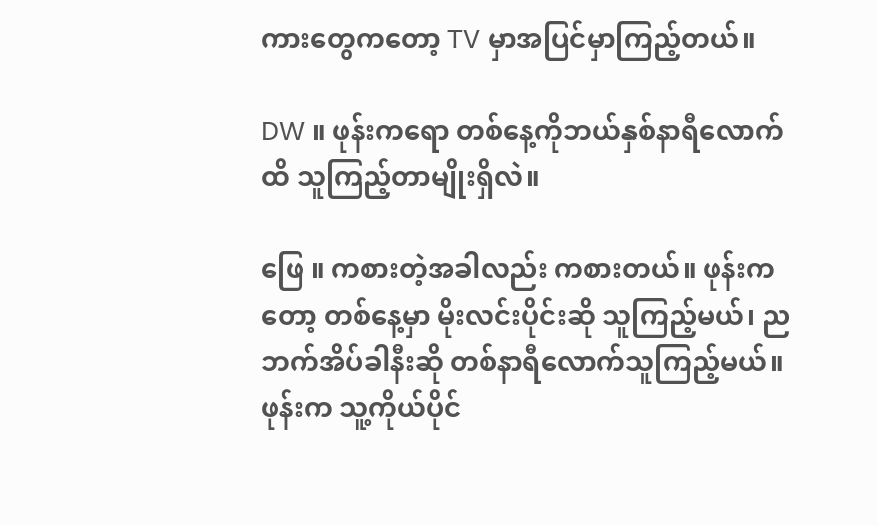ကားတွေကတော့ TV မှာအပြင်မှာကြည့်တယ်။

DW ။ ဖုန်းကရော တစ်နေ့ကိုဘယ်နှစ်နာရီလောက်ထိ သူကြည့်တာမျိုးရှိလဲ။

ဖြေ ။ ကစားတဲ့အခါလည်း ကစားတယ်။ ဖုန်းကတော့ တစ်နေ့မှာ မိုးလင်းပိုင်းဆို သူကြည့်မယ်၊ ညဘက်အိပ်ခါနီးဆို တစ်နာရီလောက်သူကြည့်မယ်။ ဖုန်းက သူ့ကိုယ်ပိုင်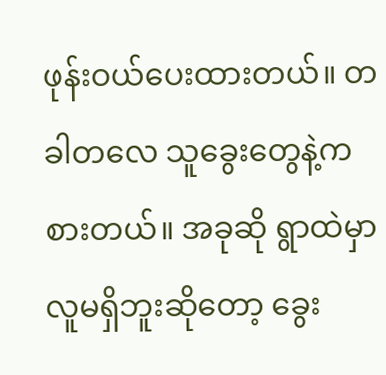ဖုန်းဝယ်ပေးထားတယ်။ တခါတလေ သူခွေးတွေနဲ့ကစားတယ်။ အခုဆို ရွာထဲမှာလူမရှိဘူးဆိုတော့ ခွေး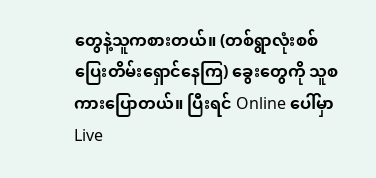တွေနဲ့သူကစားတယ်။ (တစ်ရွာလုံးစစ်ပြေးတိမ်းရှောင်နေကြ) ခွေးတွေကို သူစကားပြောတယ်။ ပြီးရင် Online ပေါ်မှာ Live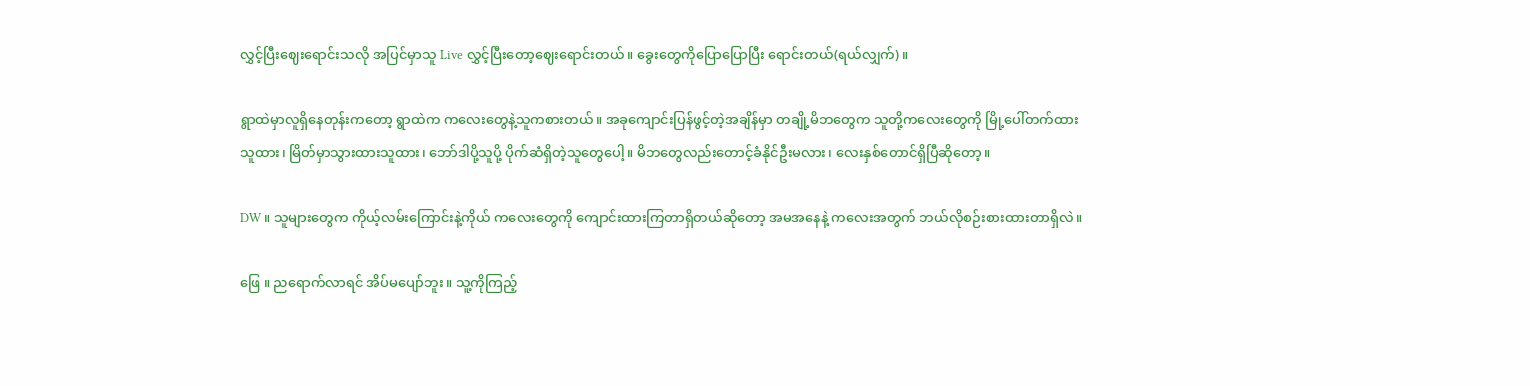လွှင့်ပြီးဈေးရောင်းသလို အပြင်မှာသူ Live လွှင့်ပြီးတော့ဈေးရောင်းတယ်။ ခွေးတွေကိုပြောပြောပြီး ရောင်းတယ်(ရယ်လျှက်)။

ရွာထဲမှာလူရှိနေတုန်းကတော့ ရွာထဲက ကလေးတွေနဲ့သူကစားတယ်။ အခုကျောင်းပြန်ဖွင့်တဲ့အချိန်မှာ တချို့မိဘတွေက သူတို့ကလေးတွေကို မြို့ပေါ်တက်ထားသူထား၊ မြိတ်မှာသွားထားသူထား၊ ဘော်ဒါပို့သူပို့ ပိုက်ဆံရှိတဲ့သူတွေပေါ့။ မိဘတွေလည်း‌တောင့်ခံနိုင်ဦးမလား၊ လေးနှစ်တောင်ရှိပြီဆိုတော့။

DW ။ သူများတွေက ကိုယ့်လမ်းကြောင်းနဲ့ကိုယ် ကလေးတွေကို ကျောင်းထားကြတာရှိတယ်ဆိုတော့ အမအနေနဲ့ ကလေးအတွက် ဘယ်လိုစဉ်းစားထားတာရှိလဲ။

ဖြေ ။ ညရောက်လာရင် အိပ်မပျော်ဘူး။ သူ့ကိုကြည့်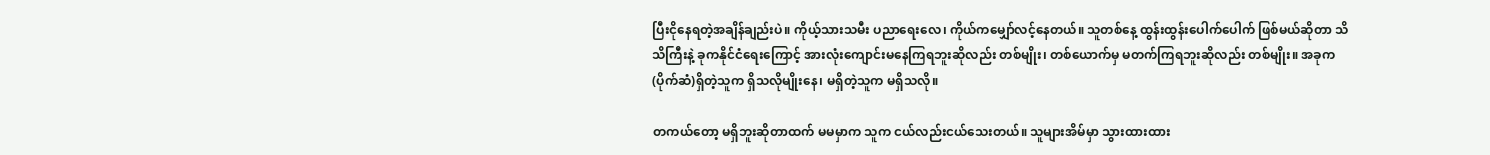ပြီးငိုနေရတဲ့အချိန်ချည်းပဲ။ ကိုယ့်သားသမီး ပညာရေးလေ၊ ကိုယ်ကမျှော်လင့်နေတယ်။ သူတစ်နေ့ ထွန်းထွန်းပေါက်ပေါက် ဖြစ်မယ်ဆိုတာ သိသိကြီးနဲ့ ခုကနိုင်ငံရေးကြောင့် အားလုံးကျောင်းမနေကြရဘူးဆိုလည်း တစ်မျိုး၊ တစ်ယောက်မှ မတက်ကြရဘူးဆိုလည်း တစ်မျိုး။ အခုက (ပိုက်ဆံ)ရှိတဲ့သူက ရှိသလိုမျိုးနေ၊ မရှိတဲ့သူက မရှိသလို။

တကယ်တော့ မရှိဘူးဆိုတာထက် မမမှာက သူက ငယ်လည်းငယ်သေးတယ်။ သူများအိမ်မှာ သွားထားထား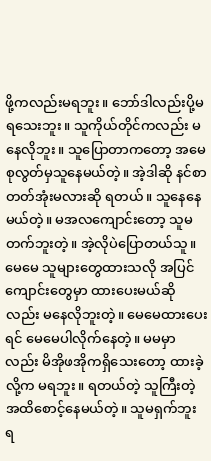ဖို့ကလည်းမရဘူး။ ဘော်ဒါလည်းပို့မရသေးဘူး။ သူကိုယ်တိုင်ကလည်း မနေလိုဘူး။ သူပြောတာကတော့ အမေစုလွတ်မှသူနေမယ်တဲ့။ အဲ့ဒါဆို နင်စာတတ်အုံးမလားဆို ရတယ်။ သူနေနေမယ်တဲ့။ မအလကျောင်းတော့ သူမတက်ဘူးတဲ့။ အဲ့လိုပဲပြောတယ်သူ။ မေမေ သူများတွေထားသလို အပြင်ကျောင်းတွေမှာ ထားပေးမယ်ဆိုလည်း မနေလိုဘူးတဲ့။ မေမေထားပေးရင် မေမေပါလိုက်နေတဲ့။ မမမှာလည်း မိအိုဖအိုကရှိသေးတော့ ထားခဲ့လို့က မရဘူး။ ရတယ်တဲ့ သူကြီးတဲ့အထိစောင့်နေမယ်တဲ့။ သူမရှက်ဘူး ရ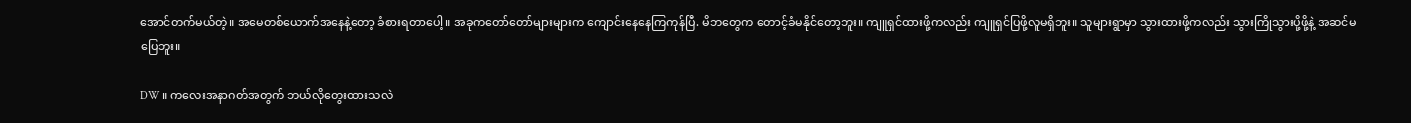အောင်တက်မယ်တဲ့။ အမေတစ်ယောက်အနေနဲ့တော့ ခံစားရတာပေါ့။ အခုကတော်တော်များများက ကျောင်းနေနေကြကုန်ပြီ. မိဘတွေက တောင့်ခံမနိုင်တော့ဘူး။ ကျူရှင်ထားဖို့ကလည်း ကျူရှင်ပြဖို့လူမရှိဘူး။ သူများရွာမှာ သွားထားဖို့ကလည်း သွားကြိုသွားပို့ဖို့နဲ့ အဆင်မပြေဘူး။

DW ။ ကလေးအနာဂတ်အတွက် ဘယ်လိုတွေးထားသလဲ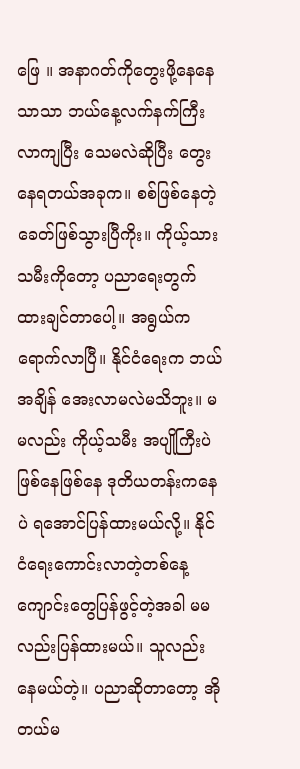ဖြေ ။ အနာဂတ်ကိုတွေးဖို့နေနေသာသာ ဘယ်နေ့လက်နက်ကြီးလာကျပြီး သေမလဲဆိုပြီး တွေးနေရတယ်အခုက။ စစ်ဖြစ်နေတဲ့ခေတ်ဖြစ်သွားပြီကိုး။ ကိုယ့်သားသမီးကိုတော့ ပညာရေးတွက် ထားချင်တာပေါ့။ အရွယ်ကရောက်လာပြီ။ နိုင်ငံရေးက ဘယ်အချိန် အေးလာမလဲမသိဘူး။ မမလည်း ကိုယ့်သမီး အပျိုကြီးပဲဖြစ်နေဖြစ်နေ ဒုတိယတန်းကနေပဲ ရအောင်ပြန်ထားမယ်လို့။ နိုင်ငံရေးကောင်းလာတဲ့တစ်နေ့ ကျောင်းတွေပြန်ဖွင့်တဲ့အခါ မမလည်းပြန်ထားမယ်။ သူလည်းနေမယ်တဲ့။ ပညာဆိုတာတော့ အိုတယ်မ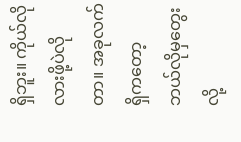ရှိဘူး။ ကိုယ်လိုလားဖို့ပဲလိုတာ။ အခုလက်ရှိကတော့ ဘယ်လိုမှတွေးလို့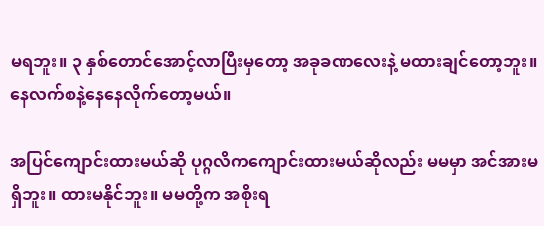မရဘူး။ ၃ နှစ်တောင်အောင့်လာပြီးမှတော့ အခုခဏလေးနဲ့ မထားချင်တော့ဘူး။ နေလက်စနဲ့‌နေနေလိုက်တော့မယ်။

အပြင်ကျောင်းထားမယ်ဆို ပုဂ္ဂလိကကျောင်းထားမယ်ဆိုလည်း မမမှာ အင်အားမရှိဘူး။ ထားမနိုင်ဘူး။ မမတို့က အစိုးရ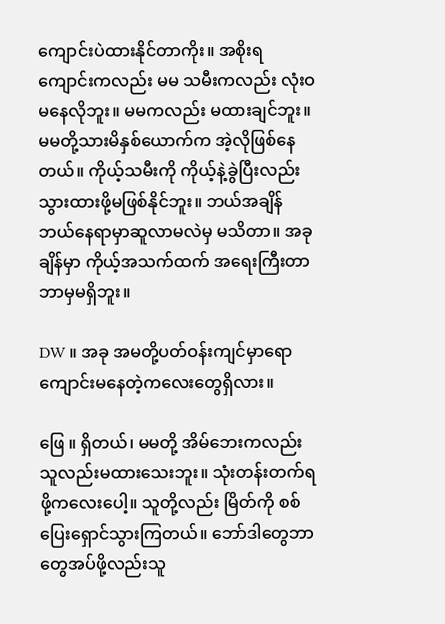ကျောင်းပဲထားနိုင်တာကိုး။ အစိုးရကျောင်းကလည်း မမ သမီးကလည်း လုံးဝ မနေလိုဘူး။ မမကလည်း မထားချင်ဘူး။ မမတို့သားမိနှစ်ယောက်က အဲ့လိုဖြစ်နေတယ်။ ကိုယ့်သမီးကို ကိုယ့်နဲ့ခွဲပြီးလည်း သွားထားဖို့မဖြစ်နိုင်ဘူး။ ဘယ်အချိန် ဘယ်နေရာမှာဆူလာမလဲမှ မသိတာ။ အခုချိန်မှာ ကိုယ့်အသက်ထက် အရေးကြီးတာဘာမှမရှိဘူး။

DW ။ အခု အမတို့ပတ်ဝန်းကျင်မှာရော ကျောင်းမနေတဲ့ကလေးတွေရှိလား။

ဖြေ ။ ရှိတယ်၊ မမတို့ အိမ်ဘေးကလည်း သူလည်းမထားသေးဘူး။ သုံးတန်းတက်ရဖို့ကလေးပေါ့။ သူတို့လည်း မြိတ်ကို စစ်ပြေးရှောင်သွားကြတယ်။ ဘော်ဒါတွေဘာတွေအပ်ဖို့လည်းသူ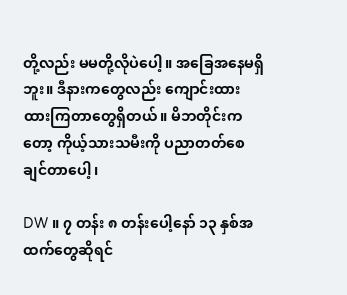တို့လည်း မမတို့လိုပဲပေါ့။ အခြေအနေမရှိဘူး။ ဒီနားကတွေလည်း ကျောင်းထားထားကြတာတွေရှိတယ်။ မိဘတိုင်းကတော့ ကိုယ့်သားသမီးကို ပညာတတ်စေချင်တာပေါ့၊

DW ။ ၇ တန်း ၈ တန်းပေါ့နော် ၁၃ နှစ်အထက်တွေဆိုရင်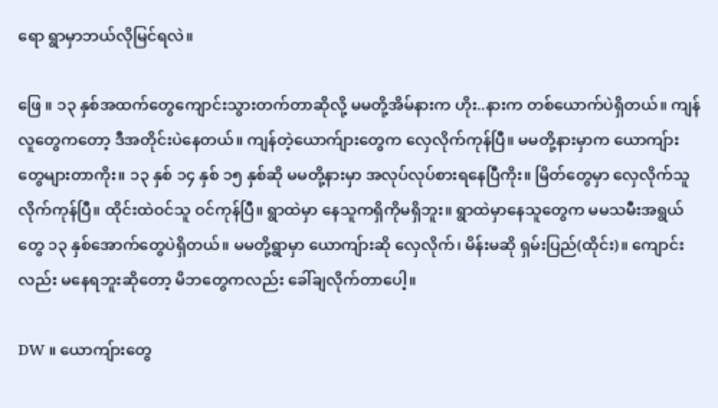ရော ရွာမှာဘယ်လိုမြင်ရလဲ။

ဖြေ ။ ၁၃ နှစ်အထက်တွေကျောင်းသွားတက်တာဆိုလို့ မမတို့အိမ်နားက ဟိုး..နားက တစ်ယောက်ပဲရှိတယ်။ ကျန်လူတွေကတော့ ဒီအတိုင်းပဲနေတယ်။ ကျန်တဲ့ယောက်ျားတွေက လှေလိုက်ကုန်ပြီ။ မမတို့နားမှာက ယောကျ်ားတွေများတာကိုး။ ၁၃ နှစ် ၁၄ နှစ် ၁၅ နှစ်ဆို မမတို့နားမှာ အလုပ်လုပ်စားရနေပြီကိုး။ မြိတ်တွေမှာ လှေလိုက်သူလိုက်ကုန်ပြီ။ ထိုင်းထဲဝင်သူ ဝင်ကုန်ပြီ။ ရွာထဲမှာ နေသူကရှိကိုမရှိဘူး။ ရွာထဲမှာနေသူတွေက မမသမီးအရွယ်တွေ ၁၃ နှစ်အောက်တွေပဲရှိတယ်။ မမတို့ရွာမှာ ယောကျ်ားဆို လှေလိုက်၊ မိန်းမဆို ရှမ်းပြည်(ထိုင်း)။ ကျောင်းလည်း မနေရဘူးဆိုတော့ မိဘတွေကလည်း ခေါ်ချလိုက်တာပေါ့။

DW ။ ယောကျ်ားတွေ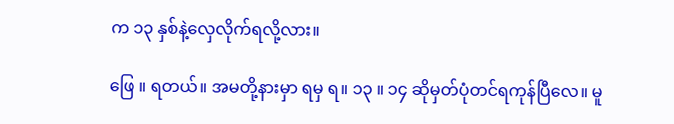က ၁၃ နှစ်နဲ့လှေလိုက်ရလို့လား။

ဖြေ ။ ရတယ်။ အမတို့နားမှာ ရမှ ရ။ ၁၃ ။ ၁၄ ဆိုမှတ်ပုံတင်ရကုန်ပြီလေ။ မူ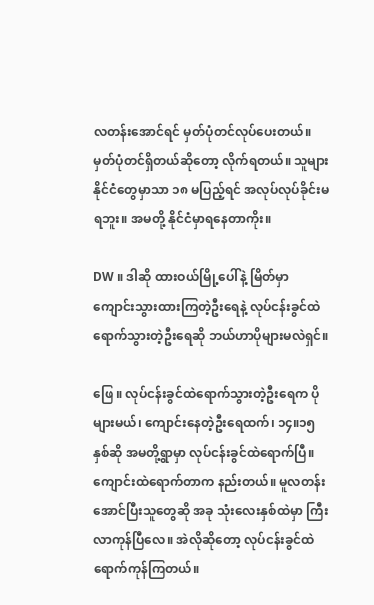လတန်းအောင်ရင် မှတ်ပုံတင်လုပ်ပေးတယ်။ မှတ်ပုံတင်ရှိတယ်ဆိုတော့ လိုက်ရတယ်။ သူများနိုင်ငံတွေမှာသာ ၁၈ မပြည့်ရင် အလုပ်လုပ်ခိုင်းမရဘူး။ အမတို့ နိုင်ငံမှာရနေတာကိုး။

DW ။ ဒါဆို ထားဝယ်မြို့ပေါ်နဲ့ မြိတ်မှာ ကျောင်းသွားထားကြတဲ့ဦးရေနဲ့ လုပ်ငန်းခွင်ထဲရောက်သွားတဲ့ဦးရေဆို ဘယ်ဟာပိုများမလဲရှင်။

ဖြေ ။ လုပ်ငန်းခွင်ထဲရောက်သွားတဲ့ဦးရေက ပိုများမယ်၊ ကျောင်းနေတဲ့ဦးရေထက်၊ ၁၄။၁၅ နှစ်ဆို အမတို့ရွာမှာ လုပ်ငန်းခွင်ထဲရောက်ပြီ။ ကျောင်းထဲရောက်တာက နည်းတယ်။ မူလတန်းအောင်ပြီးသူတွေဆို အခု သုံးလေးနှစ်ထဲမှာ ကြီးလာကုန်ပြီလေ။ အဲလိုဆိုတော့ လုပ်ငန်းခွင်ထဲရောက်ကုန်ကြတယ်။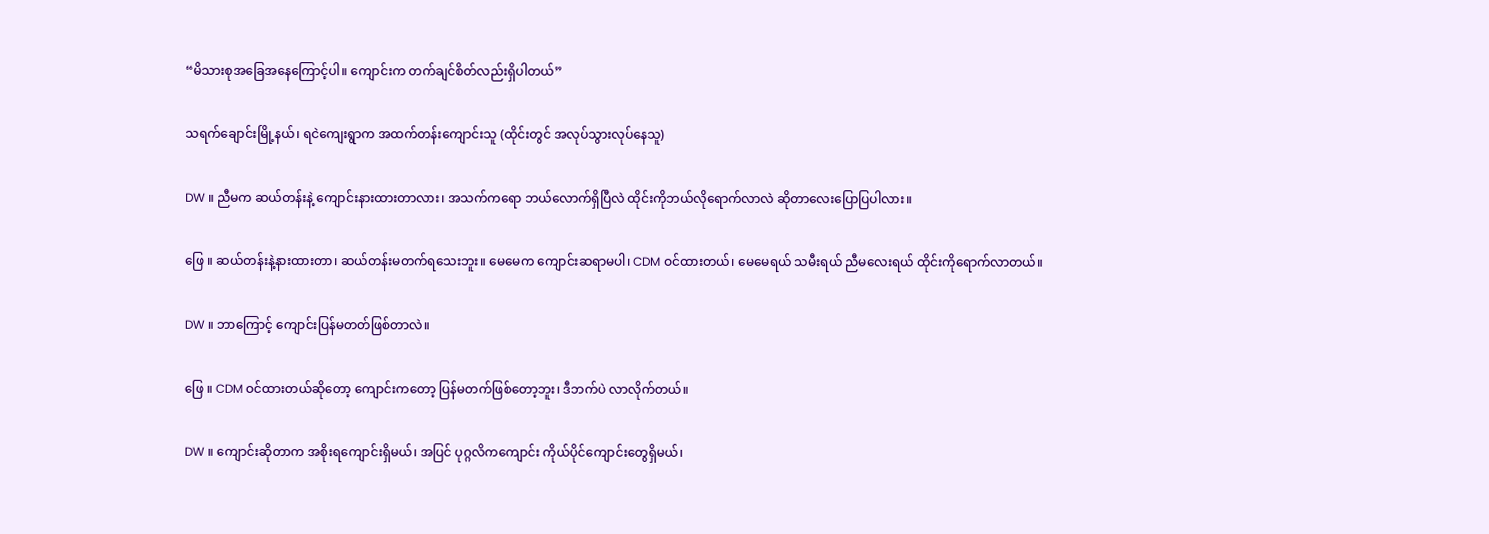“မိသားစုအခြေအနေကြောင့်ပါ။ ကျောင်းက တက်ချင်စိတ်လည်းရှိပါတယ်”

သရက်ချောင်းမြို့နယ်၊ ရငဲကျေးရွာက အထက်တန်းကျောင်းသူ (ထိုင်းတွင် အလုပ်သွားလုပ်နေသူ)

DW ။ ညီမက ဆယ်တန်းနဲ့ ကျောင်းနားထားတာလား၊ အသက်ကရော ဘယ်လောက်ရှိပြီလဲ ထိုင်းကိုဘယ်လိုရောက်လာလဲ ဆိုတာလေးပြောပြပါလား။

ဖြေ ။ ဆယ်တန်းနဲ့နားထားတာ၊ ဆယ်တန်းမတက်ရသေးဘူး။ မေမေက ကျောင်းဆရာမပါ၊ CDM ဝင်ထားတယ်၊ မေမေရယ် သမီးရယ် ညီမလေးရယ် ထိုင်းကိုရောက်လာတယ်။

DW ။ ဘာကြောင့် ကျောင်းပြန်မတတ်ဖြစ်တာလဲ။

ဖြေ ။ CDM ဝင်ထားတယ်ဆိုတော့ ကျောင်းကတော့ ပြန်မတက်ဖြစ်တော့ဘူး၊ ဒီဘက်ပဲ လာလိုက်တယ်။

DW ။ ကျောင်းဆိုတာက အစိုးရကျောင်းရှိမယ်၊ အပြင် ပုဂ္ဂလိကကျောင်း ကိုယ်ပိုင်ကျောင်းတွေရှိမယ်၊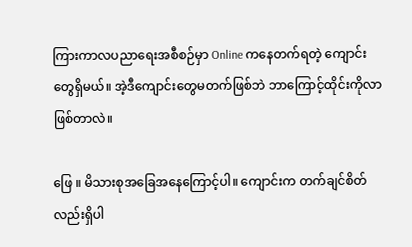ကြားကာလပညာရေးအစီစဉ်မှာ Online ကနေတက်ရတဲ့ ကျောင်းတွေရှိမယ်။ အဲ့ဒီကျောင်းတွေမတက်ဖြစ်ဘဲ ဘာကြောင့်ထိုင်းကိုလာဖြစ်တာလဲ။

ဖြေ ။ မိသားစုအခြေအနေကြောင့်ပါ။ ကျောင်းက တက်ချင်စိတ်လည်းရှိပါ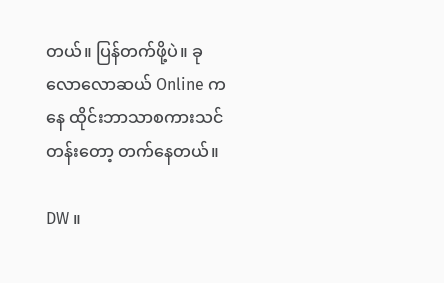တယ်။ ပြန်တက်ဖို့ပဲ။ ခုလောလောဆယ် Online ကနေ ထိုင်းဘာသာစကားသင်တန်းတော့ တက်နေတယ်။

DW ။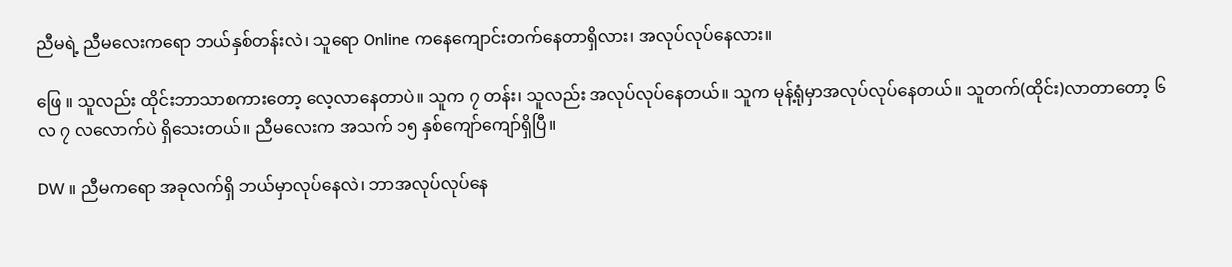ညီမရဲ့ ညီမလေးကရော ဘယ်နှစ်တန်းလဲ၊ သူရော Online ကနေကျောင်းတက်နေတာရှိလား၊ အလုပ်လုပ်နေလား။

ဖြေ ။ သူလည်း ထိုင်းဘာသာစကားတော့ လေ့လာနေတာပဲ။ သူက ၇ တန်း၊ သူလည်း အလုပ်လုပ်နေတယ်။ သူက မုန့်ရုံမှာအလုပ်လုပ်နေတယ်။ သူတက်(ထိုင်း)လာတာတော့ ၆ လ ၇ လလောက်ပဲ ရှိသေးတယ်။ ညီမလေးက အသက် ၁၅ နှစ်ကျော်ကျော်ရှိပြီ။

DW ။ ညီမကရော အခုလက်ရှိ ဘယ်မှာလုပ်နေလဲ၊ ဘာအလုပ်လုပ်နေ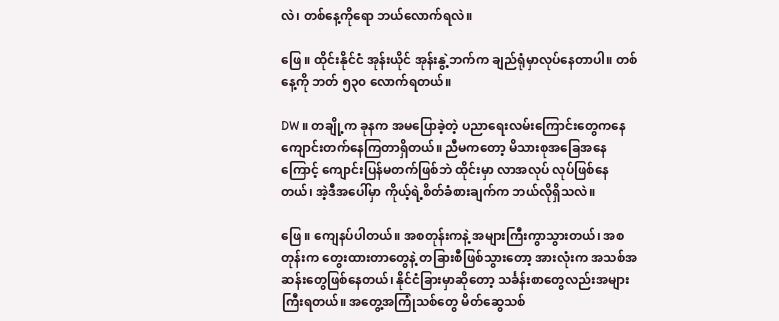လဲ၊ တစ်နေ့ကိုရော ဘယ်လောက်ရလဲ။

ဖြေ ။ ထိုင်းနိုင်ငံ အုန်းယိုင် အုန်းနွဲ့ဘက်က ချည်ရုံမှာလုပ်နေတာပါ။ တစ်နေ့ကို ဘတ် ၅၃၀ လောက်ရတယ်။

DW ။ တချို့က ခုနက အမပြောခဲ့တဲ့ ပညာရေးလမ်းကြောင်းတွေကနေ ကျောင်းတက်နေကြတာရှိတယ်။ ညီမကတော့ မိသားစုအခြေအနေကြောင့် ကျောင်းပြန်မတက်ဖြစ်ဘဲ ထိုင်းမှာ လာအလုပ် လုပ်ဖြစ်နေတယ်၊ အဲ့ဒီအပေါ်မှာ ကိုယ့်ရဲ့စိတ်ခံစားချက်က ဘယ်လိုရှိသလဲ။

ဖြေ ။ ကျေနပ်ပါတယ်။ အစတုန်းကနဲ့ အများကြီးကွာသွားတယ်၊ အစတုန်းက တွေးထားတာတွေနဲ့ တခြားစီဖြစ်သွားတော့ အားလုံးက အသစ်အဆန်းတွေဖြစ်နေတယ်၊ နိုင်ငံခြားမှာဆိုတော့ သင်္ခန်းစာတွေလည်းအများကြီးရတယ်။ အတွေ့အကြုံသစ်တွေ မိတ်ဆွေသစ်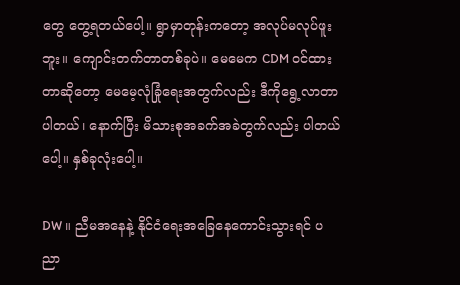တွေ တွေ့ရတယ်ပေါ့။ ရွာမှာတုန်းကတော့ အလုပ်မလုပ်ဖူးဘူး။ ကျောင်းတက်တာတစ်ခုပဲ။ မေမေက CDM ဝင်ထားတာဆိုတော့ မေမေ့လုံခြုံရေးအတွက်လည်း ဒီကိုရွေ့လာတာပါတယ်၊ နောက်ပြီး မိသားစုအခက်အခဲတွက်လည်း ပါတယ်ပေါ့။ နှစ်ခုလုံးပေါ့။

DW ။ ညီမအနေနဲ့ နိုင်ငံရေးအခြေနေကောင်းသွားရင် ပညာ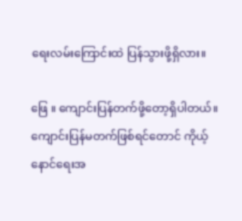ရေးလမ်းကြောင်းထဲ ပြန်သွားဖို့ရှိလား။

ဖြေ ။ ကျောင်းပြန်တက်ဖို့တော့ရှိပါတယ်။ ကျောင်းပြန်မတက်ဖြစ်ရင်တောင် ကိုယ့်နောင်ရေးအ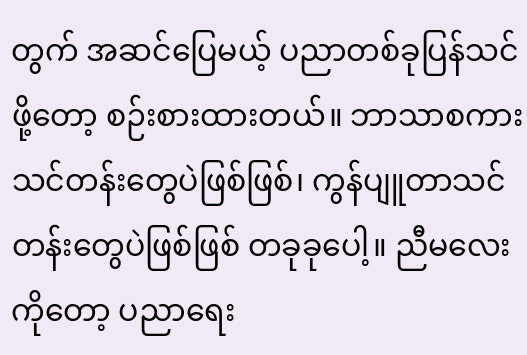တွက် အဆင်ပြေမယ့် ပညာတစ်ခုပြန်သင်ဖို့တော့ စဉ်းစားထားတယ်။ ဘာသာစကားသင်တန်းတွေပဲဖြစ်ဖြစ်၊ ကွန်ပျူတာသင်တန်းတွေပဲဖြစ်ဖြစ် တခုခုပေါ့။ ညီမလေးကိုတော့ ပညာရေး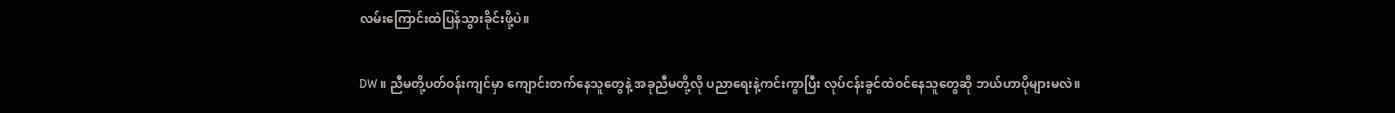လမ်းကြောင်းထဲပြန်သွားခိုင်းဖို့ပဲ။

DW ။ ညီမတို့ပတ်ဝန်းကျင်မှာ ကျောင်းတက်နေသူတွေနဲ့ အခုညီမတို့လို ပညာရေးနဲ့ကင်းကွာပြီး လုပ်ငန်းခွင်ထဲဝင်နေသူတွေဆို ဘယ်ဟာပိုများမလဲ။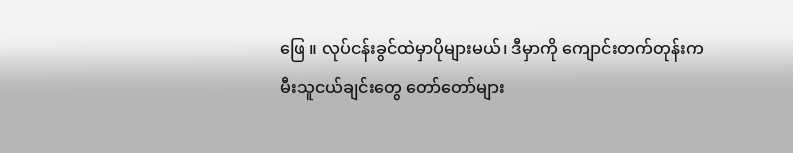ဖြေ ။ လုပ်ငန်းခွင်ထဲမှာပိုများမယ်၊ ဒီမှာကို ကျောင်းတက်တုန်းက မီးသူငယ်ချင်းတွေ တော်တော်များ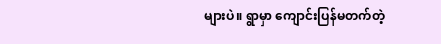များပဲ။ ရွာမှာ ကျောင်းပြန်မတက်တဲ့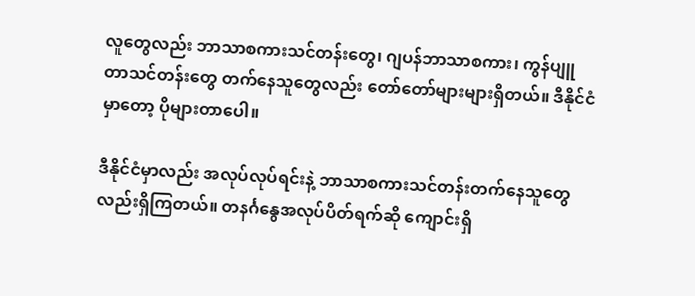လူတွေလည်း ဘာသာစကားသင်တန်းတွေ၊ ဂျပန်ဘာသာစကား၊ ကွန်ပျူတာသင်တန်းတွေ တက်နေသူတွေလည်း တော်တော်များများရှိတယ်။ ဒီနိုင်ငံမှာတော့ ပိုများတာပေါ။

ဒီနိုင်ငံမှာလည်း အလုပ်လုပ်ရင်းနဲ့ ဘာသာစကားသင်တန်းတက်နေသူတွေလည်းရှိကြတယ်။ တနင်္ဂနွေအလုပ်ပိတ်ရက်ဆို ကျောင်းရှိ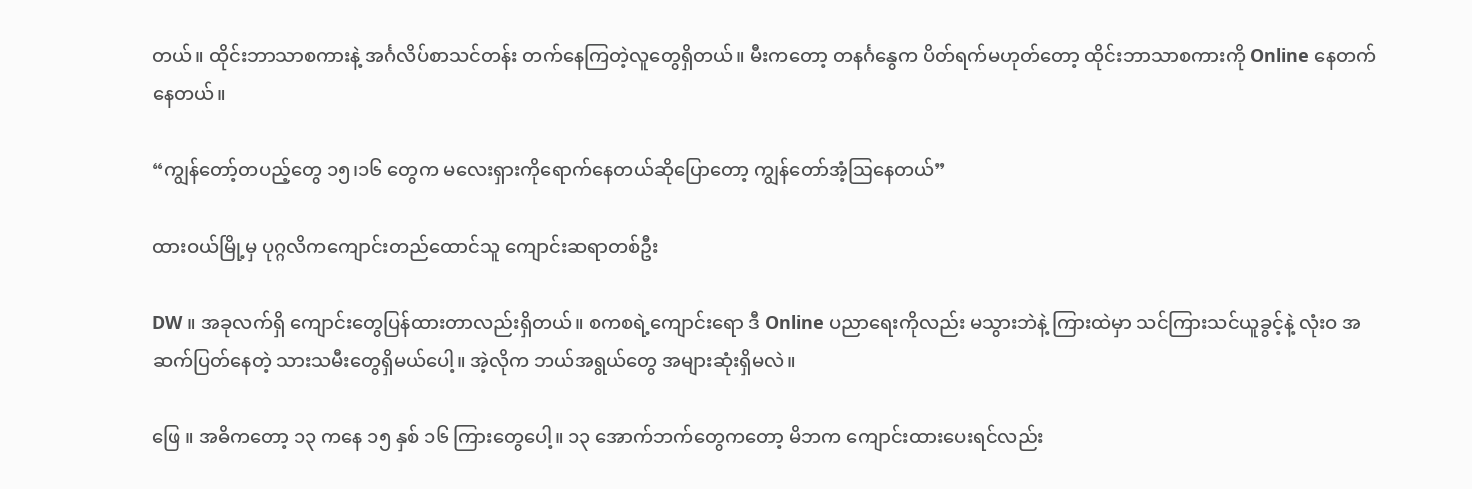တယ်။ ထိုင်းဘာသာစကားနဲ့ အင်္ဂလိပ်စာသင်တန်း တက်နေကြတဲ့လူတွေရှိတယ်။ မီးကတော့ တနင်္ဂနွေက ပိတ်ရက်မဟုတ်တော့ ထိုင်းဘာသာစကားကို Online နေတက်နေတယ်။

“ကျွန်တော့်တပည့်တွေ ၁၅၊၁၆ တွေက မလေးရှားကိုရောက်နေတယ်ဆိုပြောတော့ ကျွန်တော်အံ့ဩနေတယ်”

ထားဝယ်မြို့မှ ပုဂ္ဂလိကကျောင်းတည်ထောင်သူ ကျောင်းဆရာတစ်ဦး

DW ။ အခုလက်ရှိ ကျောင်းတွေပြန်ထားတာလည်းရှိတယ်။ စကစရဲ့ကျောင်းရော ဒီ Online ပညာရေးကိုလည်း မသွားဘဲနဲ့ ကြားထဲမှာ သင်ကြားသင်ယူခွင့်နဲ့ လုံးဝ အဆက်ပြတ်နေတဲ့ သားသမီးတွေရှိမယ်ပေါ့။ အဲ့လိုက ဘယ်အရွယ်တွေ အများဆုံးရှိမလဲ။

ဖြေ ။ အဓိကတော့ ၁၃ ကနေ ၁၅ နှစ် ၁၆ ကြားတွေပေါ့။ ၁၃ အောက်ဘက်တွေကတော့ မိဘက ကျောင်းထားပေးရင်လည်း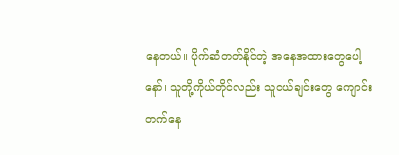နေတယ်။ ပိုက်ဆံတတ်နိုင်တဲ့ အနေအထားတွေပေါ့နော်၊ သူတို့ကိုယ်တိုင်လည်း သူငယ်ချင်းတွေ ကျောင်းတက်နေ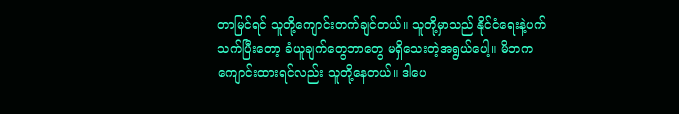တာမြင်ရင် သူတို့ကျောင်းတက်ချင်တယ်။ သူတို့မှာသည် နိုင်ငံရေးနဲ့ပက်သက်ပြီးတော့ ခံယူချက်တွေဘာတွေ မရှိသေးတဲ့အရွယ်ပေါ့။ မိဘကကျောင်းထားရင်လည်း သူတို့နေတယ်။ ဒါပေ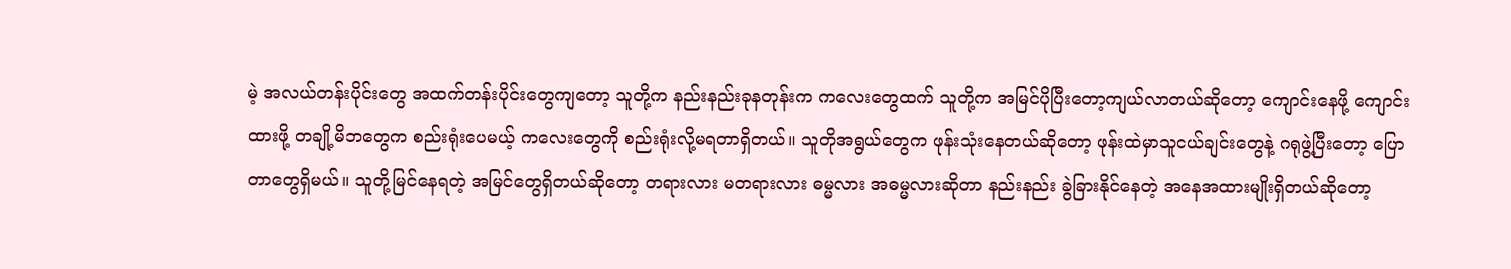မဲ့ အလယ်တန်းပိုင်းတွေ အထက်တန်းပိုင်းတွေကျတော့ သူတို့က နည်းနည်းခုနတုန်းက ကလေးတွေထက် သူတို့က အမြင်ပိုပြီးတော့ကျယ်လာတယ်ဆိုတော့ ကျောင်းနေဖို့ ကျောင်းထားဖို့ တချို့မိဘတွေက စည်းရုံးပေမယ့် ကလေးတွေကို စည်းရုံးလို့မရတာရှိတယ်။ သူတိုအရွယ်တွေက ဖုန်းသုံးနေတယ်ဆိုတော့ ဖုန်းထဲမှာသူငယ်ချင်းတွေနဲ့ ဂရုဖွဲ့ပြီးတော့ ပြောတာတွေရှိမယ်။ သူတို့မြင်နေရတဲ့ အမြင်တွေရှိတယ်ဆိုတော့ တရားလား မတရားလား ဓမ္မလား အဓမ္မလားဆိုတာ နည်းနည်း ခွဲခြားနိုင်နေတဲ့ အနေအထားမျိုးရှိတယ်ဆိုတော့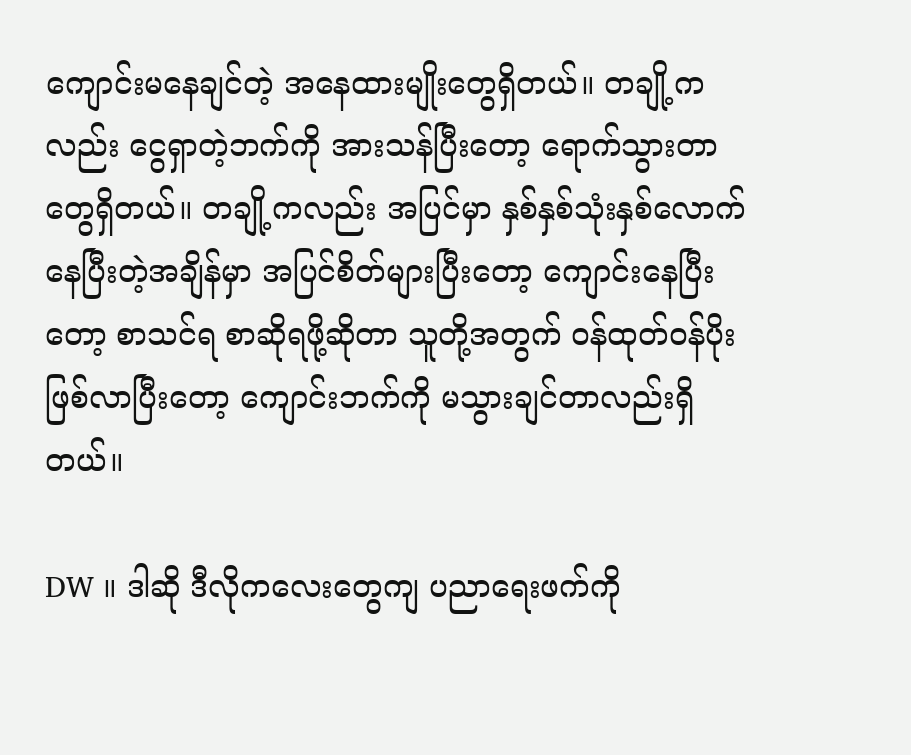ကျောင်းမနေချင်တဲ့ အနေထားမျိုးတွေရှိတယ်။ တချို့ကလည်း ငွေရှာတဲ့ဘက်ကို အားသန်ပြီးတော့ ရောက်သွားတာတွေရှိတယ်။ တချို့ကလည်း အပြင်မှာ နှစ်နှစ်သုံးနှစ်လောက်နေပြီးတဲ့အချိန်မှာ အပြင်စိတ်များပြီးတော့ ကျောင်းနေပြီးတော့ စာသင်ရ စာဆိုရဖို့ဆိုတာ သူတို့အတွက် ဝန်ထုတ်ဝန်ပိုးဖြစ်လာပြီးတော့ ကျောင်းဘက်ကို မသွားချင်တာလည်းရှိတယ်။

DW ။ ဒါဆို ဒီလိုကလေးတွေကျ ပညာရေးဖက်ကို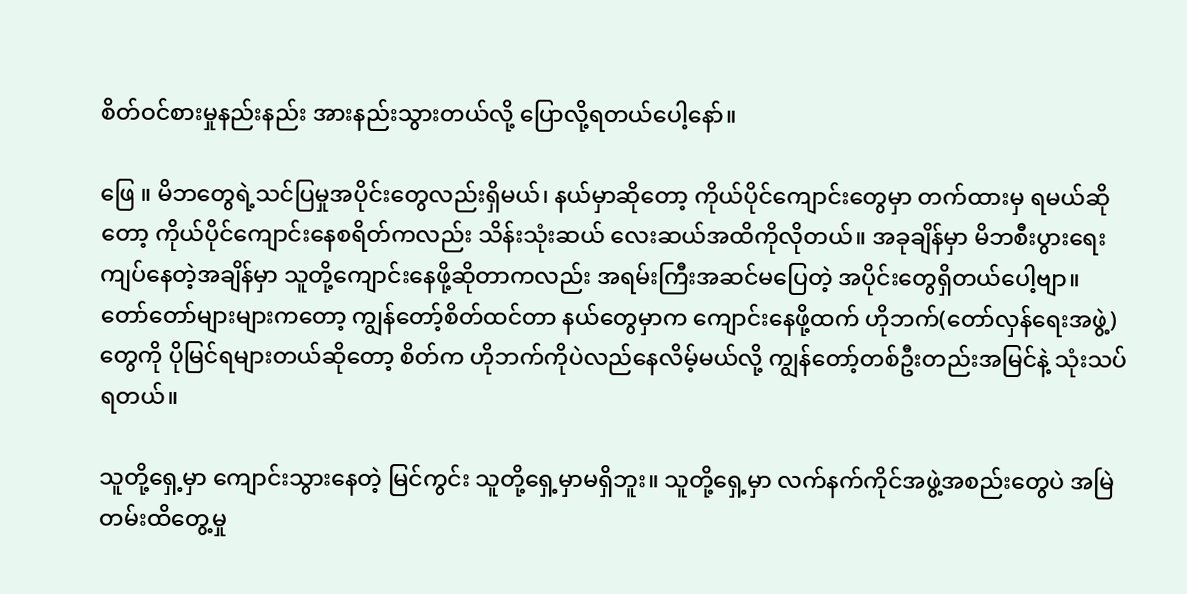စိတ်ဝင်စားမှုနည်းနည်း အားနည်းသွားတယ်လို့ ပြောလို့ရတယ်ပေါ့နော်။

ဖြေ ။ မိဘတွေရဲ့သင်ပြမှုအပိုင်းတွေလည်းရှိမယ်၊ နယ်မှာဆိုတော့ ကိုယ်ပိုင်ကျောင်းတွေမှာ တက်ထားမှ ရမယ်ဆိုတော့ ကိုယ်ပိုင်ကျောင်းနေစရိတ်ကလည်း သိန်းသုံးဆယ် လေးဆယ်အထိကိုလိုတယ်။ အခုချိန်မှာ မိဘစီးပွားရေးကျပ်နေတဲ့အချိန်မှာ သူတို့ကျောင်းနေဖို့ဆိုတာကလည်း အရမ်းကြီးအဆင်မပြေတဲ့ အပိုင်းတွေရှိတယ်ပေါ့ဗျာ။ တော်တော်များများကတော့ ကျွန်တော့်စိတ်ထင်တာ နယ်တွေမှာက ကျောင်းနေဖို့ထက် ဟိုဘက်(တော်လှန်ရေးအဖွဲ့)တွေကို ပိုမြင်ရများတယ်ဆိုတော့ စိတ်က ဟိုဘက်ကိုပဲလည်နေလိမ့်မယ်လို့ ကျွန်တော့်တစ်ဦးတည်းအမြင်နဲ့ သုံးသပ်ရတယ်။

သူတို့ရှေ့မှာ ကျောင်းသွားနေတဲ့ မြင်ကွင်း သူတို့ရှေ့မှာမရှိဘူး။ သူတို့ရှေ့မှာ လက်နက်ကိုင်အဖွဲ့အစည်းတွေပဲ အမြဲတမ်းထိတွေ့မှု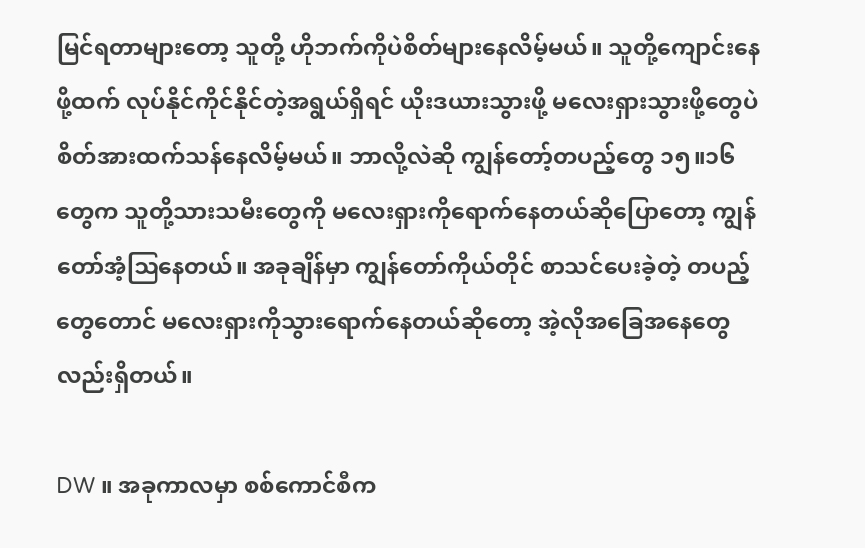မြင်ရတာများတော့ သူတို့ ဟိုဘက်ကိုပဲစိတ်များနေလိမ့်မယ်။ သူတို့ကျောင်းနေဖို့ထက် လုပ်နိုင်ကိုင်နိုင်တဲ့အရွယ်ရှိရင် ယိုးဒယားသွားဖို့ မလေးရှားသွားဖို့တွေပဲ စိတ်အားထက်သန်နေလိမ့်မယ်။ ဘာလို့လဲဆို ကျွန်တော့်တပည့်တွေ ၁၅။၁၆ တွေက သူတို့သားသမီးတွေကို မလေးရှားကိုရောက်နေတယ်ဆိုပြောတော့ ကျွန်တော်အံ့ဩနေတယ်။ အခုချိန်မှာ ကျွန်တော်ကိုယ်တိုင် စာသင်ပေးခဲ့တဲ့ တပည့်တွေတောင် မလေးရှားကိုသွားရောက်နေတယ်ဆိုတော့ အဲ့လိုအခြေအနေတွေလည်းရှိတယ်။

DW ။ အခုကာလမှာ စစ်ကောင်စီက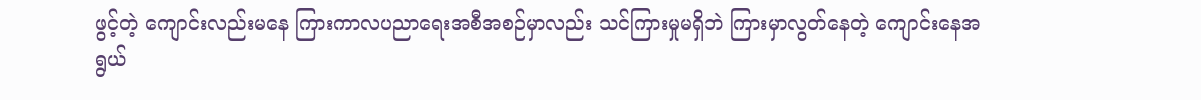ဖွင့်တဲ့ ကျောင်းလည်းမနေ ကြားကာလပညာရေးအစီအစဉ်မှာလည်း သင်ကြားမှုမရှိဘဲ ကြားမှာလွတ်နေတဲ့ ကျောင်းနေအရွယ်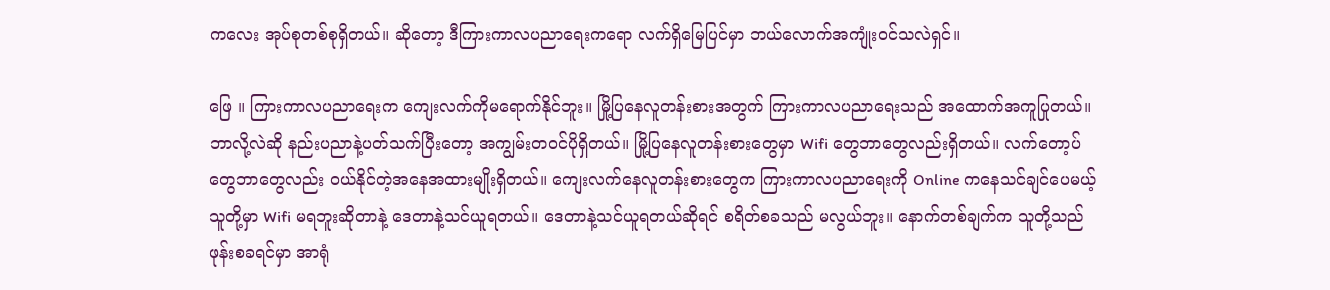ကလေး အုပ်စုတစ်စုရှိတယ်။ ဆိုတော့ ဒီကြားကာလပညာရေးကရော လက်ရှိမြေပြင်မှာ ဘယ်လောက်အကျုံးဝင်သလဲရှင်။

ဖြေ ။ ကြားကာလပညာရေးက ကျေးလက်ကိုမရောက်နိုင်ဘူး။ မြို့ပြနေလူတန်းစားအတွက် ကြားကာလပညာရေးသည် အထောက်အကူပြုတယ်။ ဘာလို့လဲဆို နည်းပညာနဲ့ပတ်သက်ပြီးတော့ အကျွမ်းတဝင်ပိုရှိတယ်။ မြို့ပြနေလူတန်းစားတွေမှာ Wifi တွေဘာတွေလည်းရှိတယ်။ လက်တော့ပ်တွေဘာတွေလည်း ဝယ်နိုင်တဲ့အနေအထားမျိုးရှိတယ်။ ကျေးလက်နေလူတန်းစားတွေက ကြားကာလပညာရေးကို Online ကနေသင်ချင်ပေမယ့် သူတို့မှာ Wifi မရဘူးဆိုတာနဲ့ ဒေတာနဲ့သင်ယူရတယ်။ ဒေတာနဲ့သင်ယူရတယ်ဆိုရင် စရိတ်စခသည် မလွယ်ဘူး။ နောက်တစ်ချက်က သူတို့သည် ဖုန်းစခရင်မှာ အာရုံ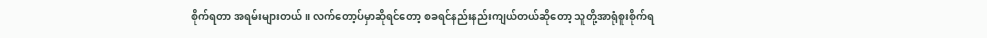စိုက်ရတာ အရမ်းများတယ်။ လက်တော့ပ်မှာဆိုရင်တော့ စခရင်နည်းနည်းကျယ်တယ်ဆိုတော့ သူတို့အာရုံစူးစိုက်ရ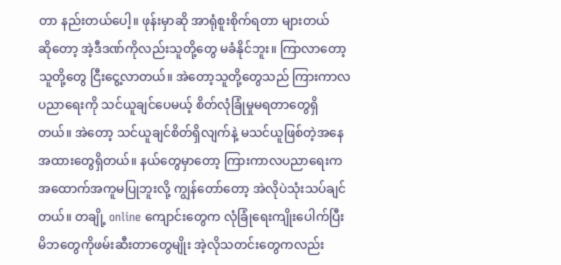တာ နည်းတယ်ပေါ့။ ဖုန်းမှာဆို အာရုံစူးစိုက်ရတာ များတယ်ဆို‌တော့ အဲ့ဒီဒဏ်ကိုလည်းသူတို့တွေ မခံနိုင်ဘူး။ ကြာလာတော့ သူတို့တွေ ငြီးငွေ့လာတယ်။ အဲတော့သူတို့တွေသည် ကြားကာလပညာရေးကို သင်ယူချင်ပေမယ့် စိတ်လုံခြုံမှုမရတာတွေရှိတယ်။ အဲတော့ သင်ယူချင်စိတ်ရှိလျက်နဲ့ မသင်ယူဖြစ်တဲ့အနေအထားတွေရှိတယ်။ နယ်တွေမှာတော့ ကြားကာလပညာရေးက အထောက်အကူမပြုဘူးလို့ ကျွန်တော်တော့ အဲလိုပဲသုံးသပ်ချင်တယ်။ တချို့ online ကျောင်းတွေက လုံခြုံရေးကျိုးပေါက်ပြီး မိဘတွေကိုဖမ်းဆီးတာတွေမျိုး အဲ့လိုသတင်းတွေကလည်း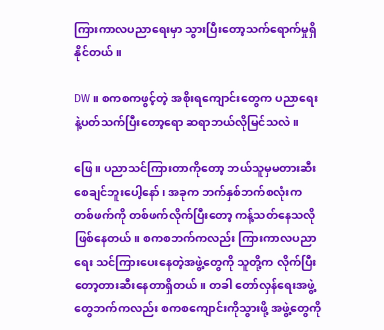ကြားကာလပညာရေးမှာ သွားပြီးတော့သက်ရောက်မှုရှိနိုင်တယ်။

DW ။ စကစကဖွင့်တဲ့ အစိုးရကျောင်းတွေက ပညာရေးနဲ့ပတ်သက်ပြီးတော့ရော ဆရာဘယ်လိုမြင်သလဲ။

ဖြေ ။ ပညာသင်ကြားတာကိုတော့ ဘယ်သူမှမတားဆီးစေချင်ဘူးပေါ့နော်၊ အခုက ဘက်နှစ်ဘက်စလုံးက တစ်ဖက်ကို တစ်ဖက်လိုက်ပြီးတော့ ကန့်သတ်နေသလိုဖြစ်နေတယ်။ စကစဘက်ကလည်း ကြားကာလပညာရေး သင်ကြားပေးနေတဲ့အဖွဲ့တွေကို သူတို့က လိုက်ပြီးတော့တားဆီးနေတာရှိတယ်။ တခါ တော်လှန်ရေးအဖွဲ့တွေဘက်ကလည်း စကစကျောင်းကိုသွားဖို့ အဖွဲ့တွေကို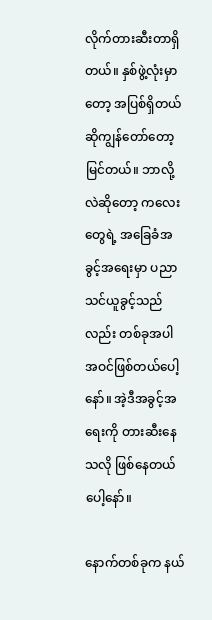လိုက်တားဆီးတာရှိတယ်။ နှစ်ဖွဲ့လုံးမှာတော့ အပြစ်ရှိတယ်ဆိုကျွန်တော်တော့မြင်တယ်။ ဘာလို့လဲဆိုတော့ ကလေးတွေရဲ့ အခြေခံအခွင့်အရေးမှာ ပညာသင်ယူခွင့်သည်လည်း တစ်ခုအပါအဝင်ဖြစ်တယ်ပေါ့နော်။ အဲ့ဒီအခွင့်အရေးကို တားဆီးနေသလို ဖြစ်နေတယ်ပေါ့နော်။

နောက်တစ်ခုက နယ်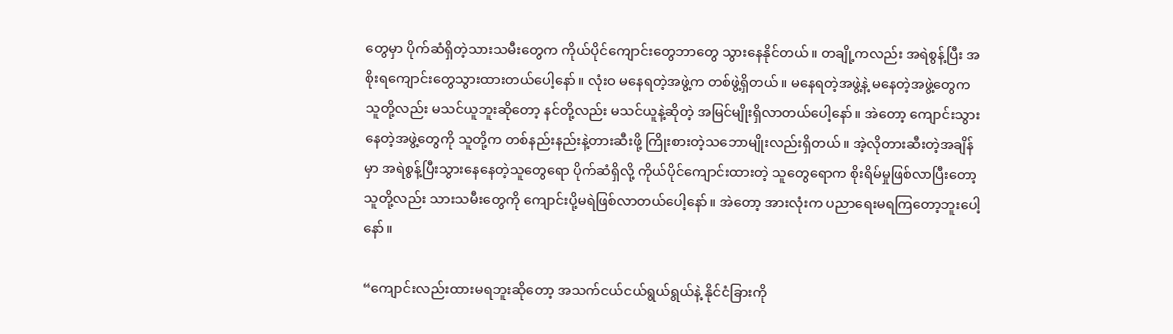တွေမှာ ပိုက်ဆံရှိတဲ့သားသမီးတွေက ကိုယ်ပိုင်ကျောင်းတွေဘာတွေ သွားနေနိုင်တယ်။ တချို့ကလည်း အရဲစွန့်ပြီး အစိုးရကျောင်းတွေသွားထားတယ်ပေါ့နော်။ လုံးဝ မနေရတဲ့အဖွဲ့က တစ်ဖွဲ့ရှိတယ်။ မနေရတဲ့အဖွဲ့နဲ့ မနေတဲ့အဖွဲ့တွေက သူတို့လည်း မသင်ယူဘူးဆိုတော့ နင်တို့လည်း မသင်ယူနဲ့ဆိုတဲ့ အမြင်မျိုးရှိလာတယ်ပေါ့နော်။ အဲတော့ ကျောင်းသွားနေတဲ့အဖွဲ့တွေကို သူတို့က တစ်နည်းနည်းနဲ့တားဆီးဖို့ ကြိုးစားတဲ့သဘောမျိုးလည်းရှိတယ်။ အဲ့လိုတားဆီးတဲ့အချိန်မှာ အရဲစွန့်ပြီးသွားနေနေတဲ့သူတွေရော ပိုက်ဆံရှိလို့ ကိုယ်ပိုင်ကျောင်းထားတဲ့ သူတွေရောက စိုးရိမ်မှုဖြစ်လာပြီးတော့ သူတို့လည်း သားသမီးတွေကို ကျောင်းပို့မရဲဖြစ်လာတယ်ပေါ့နော်။ အဲတော့ အားလုံးက ပညာရေးမရကြတော့ဘူးပေါ့နော်။

“ကျောင်းလည်းထားမရဘူးဆိုတော့ အသက်ငယ်ငယ်ရွယ်ရွယ်နဲ့ နိုင်ငံခြားကို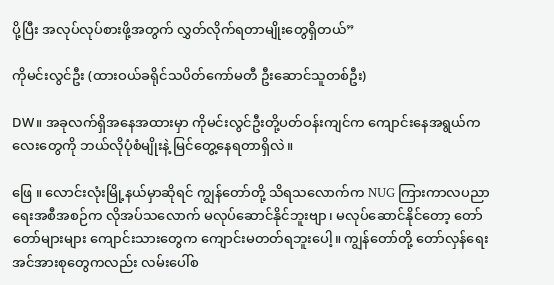ပို့ပြီး အလုပ်လုပ်စားဖို့အတွက် လွှတ်လိုက်ရတာမျိုးတွေရှိတယ်”

ကိုမင်းလွင်ဦး (ထားဝယ်ခရိုင်သပိတ်ကော်မတီ ဦးဆောင်သူတစ်ဦး)

DW။ အခုလက်ရှိအနေအထားမှာ ကိုမင်းလွင်ဦးတို့ပတ်ဝန်းကျင်က ကျောင်းနေအရွယ်ကလေးတွေကို ဘယ်လိုပုံစံမျိုးနဲ့ မြင်တွေ့နေရတာရှိလဲ။

ဖြေ ။ လောင်းလုံးမြို့နယ်မှာဆိုရင် ကျွန်တော်တို့ သိရသလောက်က NUG ကြားကာလပညာရေးအစီအစဉ်က လိုအပ်သလောက် မလုပ်ဆောင်နိုင်ဘူးဗျာ၊ မလုပ်ဆောင်နိုင်တော့ တော်တော်များများ ကျောင်းသားတွေက ကျောင်းမတတ်ရဘူးပေါ့။ ကျွန်တော်တို့ တော်လှန်ရေးအင်အားစုတွေကလည်း လမ်းပေါ်စ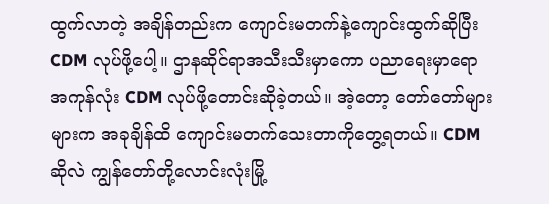ထွက်လာတဲ့ အချိန်တည်းက ကျောင်းမတက်နဲ့ကျောင်းထွက်ဆိုပြီး CDM လုပ်ဖို့ပေါ့။ ဌာနဆိုင်ရာအသီးသီးမှာကော ပညာရေးမှာရော အကုန်လုံး CDM လုပ်ဖို့တောင်းဆိုခဲ့တယ်။ အဲ့တော့ တော်တော်များများက အခုချိန်ထိ ကျောင်းမတက်သေးတာကိုတွေ့ရတယ်။ CDM ဆိုလဲ ကျွန်တော်တို့လောင်းလုံးမြို့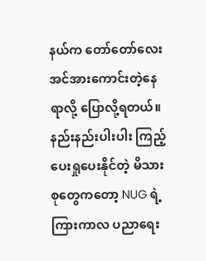နယ်က တော်တော်လေး အင်အားကောင်းတဲ့နေရာလို့ ပြောလို့ရတယ်။ နည်းနည်းပါးပါး ကြည့်ပေးရှုပေးနိုင်တဲ့ မိသားစုတွေကတော့ NUG ရဲ့ကြားကာလ ပညာရေး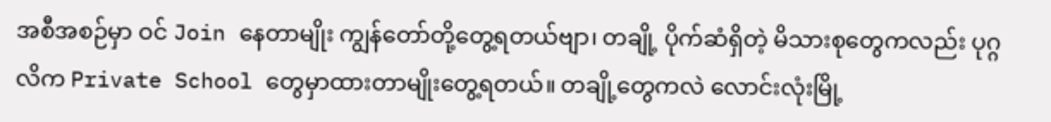အစီအစဉ်မှာ ဝင် Join နေတာမျိုး ကျွန်တော်တို့တွေ့ရတယ်ဗျာ၊ တချို့ ပိုက်ဆံရှိတဲ့ မိသားစုတွေကလည်း ပုဂ္ဂလိက Private School တွေမှာထားတာမျိုးတွေ့ရတယ်။ တချို့တွေကလဲ လောင်းလုံးမြို့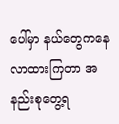ပေါ်မှာ နယ်တွေကနေလာထားကြတာ‌ အနည်းစုတွေ့ရ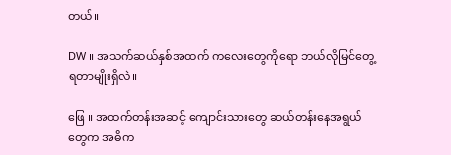တယ်။

DW ။ အသက်ဆယ်နှစ်အထက် ကလေးတွေကိုရော ဘယ်လိုမြင်တွေ့ရတာမျိုးရှိလဲ။

ဖြေ ။ အထက်တန်းအဆင့် ကျောင်းသားတွေ ဆယ်တန်းနေအရွယ်တွေက အဓိက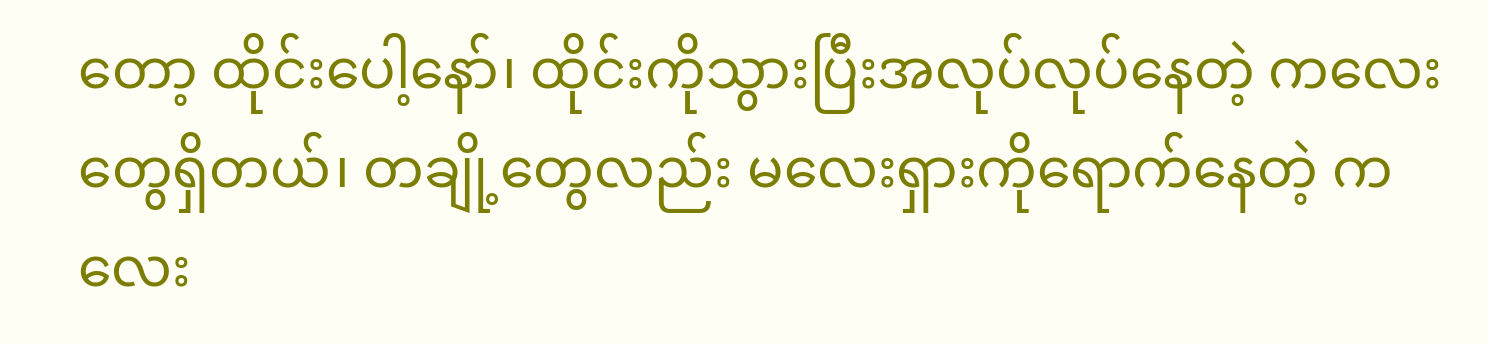တော့ ထိုင်းပေါ့နော်၊ ထိုင်းကိုသွားပြီးအလုပ်လုပ်နေတဲ့ ကလေးတွေရှိတယ်၊ တချို့တွေလည်း မလေးရှားကိုရောက်နေတဲ့ ကလေး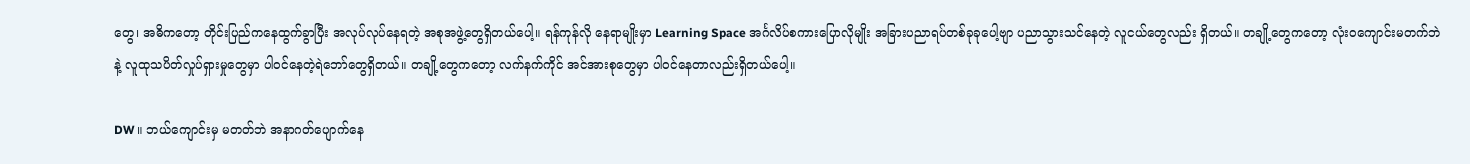တွေ၊ အဓိကတော့ တိုင်းပြည်ကနေထွက်ခွာပြီး အလုပ်လုပ်နေရတဲ့ အစုအဖွဲ့တွေရှိတယ်ပေါ့။ ရန်ကုန်လို နေရာမျိုးမှာ Learning Space အင်္ဂလိပ်စကားပြောလိုမျိုး အခြားပညာရပ်တစ်ခုခုပေါ့ဗျာ ပညာသွားသင်နေတဲ့ လူငယ်တွေလည်း ရှိတယ်။ တချို့တွေကတော့ လုံးဝကျောင်းမတက်ဘဲနဲ့ လူထုသပိတ်လှုပ်ရှားမှုတွေမှာ ပါဝင်နေတဲ့ရဲဘော်‌တွေရှိတယ်။ တချို့တွေကတော့ လက်နက်ကိုင် အင်အားစုတွေမှာ ပါဝင်နေတာလည်းရှိတယ်ပေါ့။

DW ။ ဘယ်ကျောင်းမှ မတတ်ဘဲ အနာဂတ်ပျောက်နေ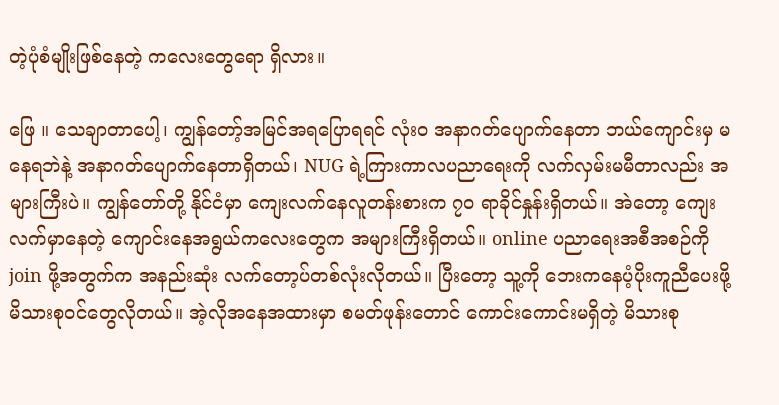တဲ့ပုံစံမျိုးဖြစ်နေတဲ့ ကလေးတွေရော ရှိလား။

ဖြေ ။ သေချာတာပေါ့၊ ကျွန်တော့်အမြင်အရပြောရရင် လုံးဝ အနာဂတ်ပျောက်နေတာ ဘယ်ကျောင်းမှ မနေရဘဲနဲ့ အနာဂတ်ပျောက်နေတာရှိတယ်၊ NUG ရဲ့ကြားကာလပညာရေးကို လက်လှမ်းမမီတာလည်း အများကြီးပဲ။ ကျွန်တော်တို့ နိုင်ငံမှာ ကျေးလက်နေလူတန်းစားက ၇၀ ရာခိုင်နှုန်းရှိတယ်။ အဲတော့ ကျေးလက်မှာနေတဲ့ ကျောင်းနေအရွယ်ကလေးတွေက အများကြီးရှိတယ်။ online ပညာရေးအစီအစဉ်ကို join ဖို့အတွက်က အနည်းဆုံး လက်တော့ပ်တစ်လုံးလိုတယ်။ ပြီးတော့ သူ့ကို ဘေးကနေပံ့ပိုးကူညီပေးဖို့ မိသားစုဝင်တွေလိုတယ်။ အဲ့လိုအနေအထားမှာ စမတ်ဖုန်းတောင် ကောင်းကောင်းမရှိတဲ့ မိသားစု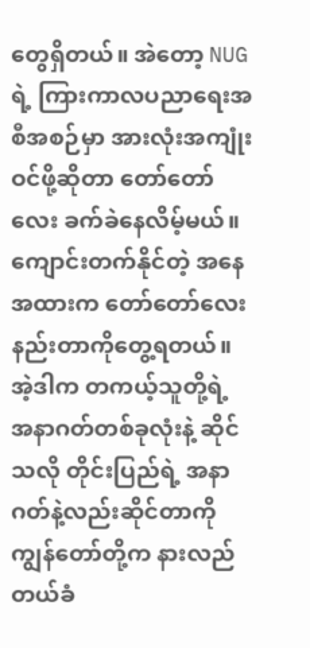တွေရှိတယ်။ အဲတော့ NUG ရဲ့ ကြားကာလပညာရေးအစီအစဉ်မှာ အားလုံးအကျုံးဝင်ဖို့ဆိုတာ တော်တော်လေး ခက်ခဲနေလိမ့်မယ်။ ကျောင်းတက်နိုင်တဲ့ အနေအထားက တော်တော်လေးနည်းတာကိုတွေ့ရတယ်။ အဲ့ဒါက တကယ့်သူတို့ရဲ့ အနာဂတ်တစ်ခုလုံးနဲ့ ဆိုင်သလို တိုင်းပြည်ရဲ့ အနာဂတ်နဲ့လည်းဆိုင်တာကို ကျွန်တော်တို့က နားလည်တယ်ခံ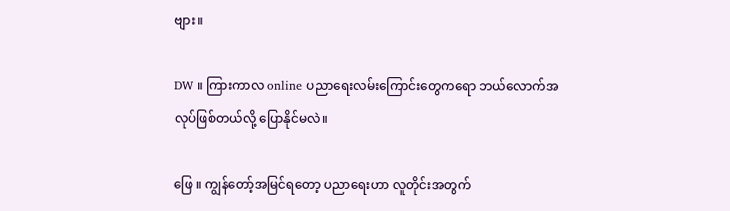ဗျား။

DW ။ ကြားကာလ online ပညာရေးလမ်းကြောင်းတွေကရော ဘယ်လောက်အလုပ်ဖြစ်တယ်လို့ ပြောနိုင်မလဲ။

ဖြေ ။ ကျွန်တော့်အမြင်ရတော့ ပညာရေးဟာ လူတိုင်းအတွက်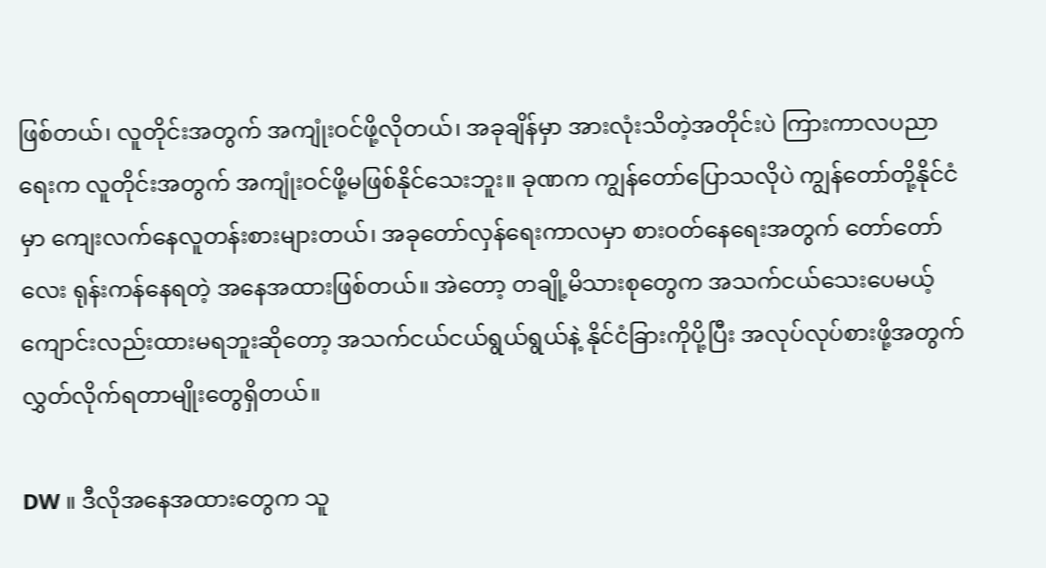ဖြစ်တယ်၊ လူတိုင်းအတွက် အကျုံးဝင်ဖို့လိုတယ်၊ အခုချိန်မှာ အားလုံးသိတဲ့အတိုင်းပဲ ကြားကာလပညာရေးက လူတိုင်းအတွက် အကျုံးဝင်ဖို့မဖြစ်နိုင်သေးဘူး။ ခုဏက ကျွန်တော်ပြောသလိုပဲ ကျွန်တော်တို့နိုင်ငံမှာ ကျေးလက်နေလူတန်းစားများတယ်၊ အခုတော်လှန်ရေးကာလမှာ စားဝတ်နေရေးအတွက် တော်တော်လေး ရုန်းကန်နေရတဲ့ အနေအထားဖြစ်တယ်။ အဲတော့ တချို့မိသားစုတွေက အသက်ငယ်သေးပေမယ့် ကျောင်းလည်းထားမရဘူးဆိုတော့ အသက်ငယ်ငယ်ရွယ်ရွယ်နဲ့ နိုင်ငံခြားကိုပို့ပြီး အလုပ်လုပ်စားဖို့အတွက် လွှတ်လိုက်ရတာမျိုးတွေရှိတယ်။

DW ။ ဒီလိုအနေအထားတွေက သူ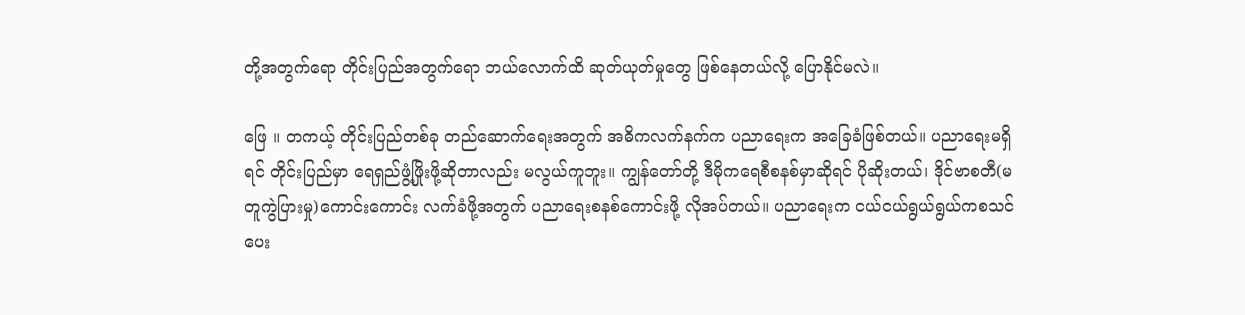တို့အတွက်ရော တိုင်းပြည်အတွက်ရော ဘယ်လောက်ထိ ဆုတ်ယုတ်မှုတွေ ဖြစ်နေတယ်လို့ ပြောနိုင်မလဲ။

ဖြေ ။ တကယ့် တိုင်းပြည်တစ်ခု တည်ဆောက်ရေးအတွက် အဓိကလက်နက်က ပညာရေးက အခြေခံဖြစ်တယ်။ ပညာရေးမရှိရင် တိုင်းပြည်မှာ ရေရှည်ဖွံ့ဖြိုးဖို့ဆိုတာလည်း မလွယ်ကူဘူး။ ကျွန်တော်တို့ ဒီမိုကရေစီစနစ်မှာဆိုရင် ပိုဆိုးတယ်၊ ဒိုင်ဗာစတီ(မတူကွဲပြားမှု)ကောင်းကောင်း လက်ခံဖို့အတွက် ပညာရေးစနစ်ကောင်းဖို့ လိုအပ်တယ်။ ပညာရေးက ငယ်ငယ်ရွယ်ရွယ်ကစသင်ပေး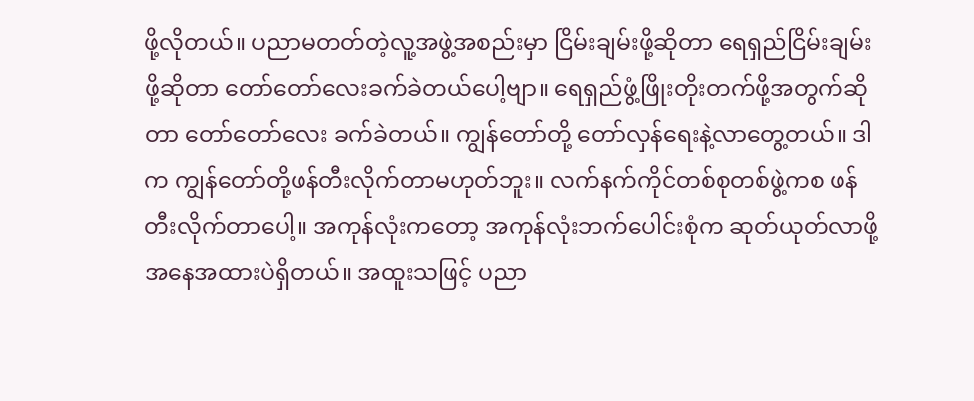ဖို့လိုတယ်။ ပညာမတတ်တဲ့လူ့အဖွဲ့အစည်းမှာ ငြိမ်းချမ်းဖို့ဆိုတာ ရေရှည်ငြိမ်းချမ်းဖို့ဆိုတာ တော်တော်လေးခက်ခဲတယ်ပေါ့ဗျာ။ ရေရှည်ဖွံ့ဖြိုးတိုးတက်ဖို့အတွက်ဆိုတာ တော်တော်လေး ခက်ခဲတယ်။ ကျွန်တော်တို့ တော်လှန်ရေးနဲ့လာတွေ့တယ်။ ဒါက ကျွန်တော်တို့ဖန်တီးလိုက်တာမဟုတ်ဘူး။ လက်နက်ကိုင်တစ်စုတစ်ဖွဲ့ကစ ဖန်တီးလိုက်တာပေါ့။ အကုန်လုံးကတော့ အကုန်လုံးဘက်ပေါင်းစုံက ဆုတ်ယုတ်လာဖို့ အနေအထားပဲရှိတယ်။ အထူးသဖြင့် ပညာ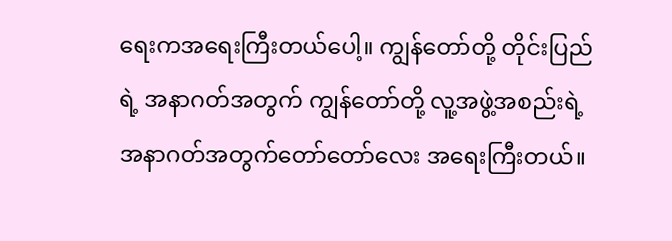ရေးကအရေးကြီးတယ်ပေါ့။ ကျွန်တော်တို့ တိုင်းပြည်ရဲ့ အနာဂတ်အတွက် ကျွန်တော်တို့ လူ့အဖွဲ့အစည်းရဲ့ အနာဂတ်အတွက်တော်တော်လေး အရေးကြီးတယ်။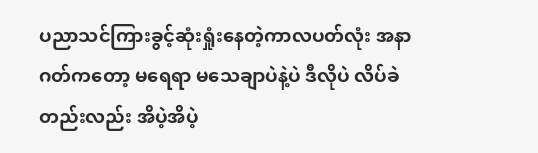ပညာသင်ကြားခွင့်ဆုံးရှုံးနေတဲ့ကာလပတ်လုံး အနာဂတ်ကတော့ မရေရာ မသေချာပဲနဲ့ပဲ ဒီလိုပဲ လိပ်ခဲတည်းလည်း အိပဲ့အိပဲ့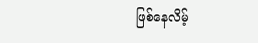ဖြစ်နေလိမ့်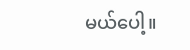မယ်ပေါ့။